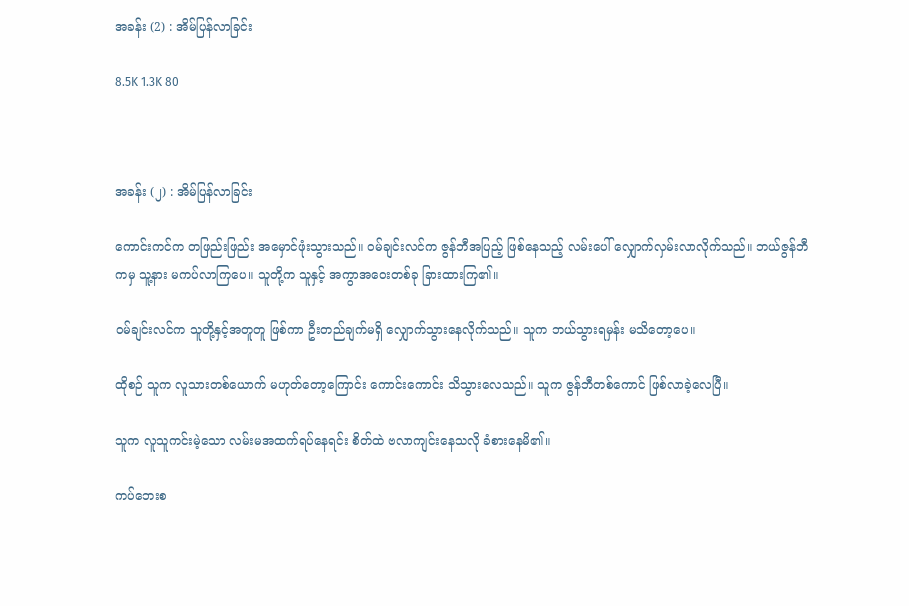အခန်း (2) : အိမ်ပြန်လာခြင်း

8.5K 1.3K 80



အခန်း (၂) : အိမ်ပြန်လာခြင်း

ကောင်းကင်က တဖြည်းဖြည်း အမှောင်ဖုံးသွားသည်။ ဝမ်ချင်းလင်က ဇွန်ဘီအပြည့် ဖြစ်နေသည့် လမ်းပေါ် လျှောက်လှမ်းလာလိုက်သည်။ ဘယ်ဇွန်ဘီကမှ သူ့နား မကပ်လာကြပေ။ သူတို့က သူနှင့် အကွာအဝေးတစ်ခု ခြားထားကြ၏။

ဝမ်ချင်းလင်က သူတို့နှင့်အတူတူ ဖြစ်ကာ ဦးတည်ချက်မရှိ လျှောက်သွားနေလိုက်သည်။ သူက ဘယ်သွားရမှန်း မသိတော့ပေ။

ထိုစဉ် သူက လူသားတစ်ယောက် မဟုတ်တော့ကြောင်း ကောင်းကောင်း သိသွားလေသည်။ သူက ဇွန်ဘီတစ်ကောင် ဖြစ်လာခဲ့လေပြီ။

သူက လူသူကင်းမဲ့သော လမ်းမအထက်ရပ်နေရင်း စိတ်ထဲ ဗလာကျင်းနေသလို ခံစားနေမိ၏။

ကပ်ဘေးစ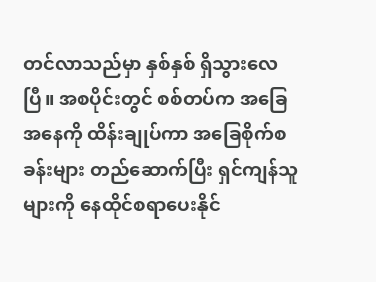တင်လာသည်မှာ နှစ်နှစ် ရှိသွားလေပြီ။ အစပိုင်းတွင် စစ်တပ်က အခြေအနေကို ထိန်းချုပ်ကာ အခြေစိုက်စခန်းများ တည်ဆောက်ပြီး ရှင်ကျန်သူများကို နေထိုင်စရာပေးနိုင်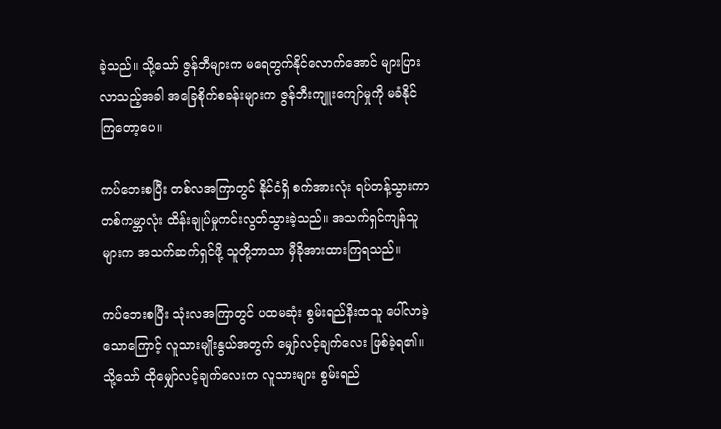ခဲ့သည်။ သို့သော် ဇွန်ဘီများက မရေတွက်နိုင်လောက်အောင် များပြားလာသည့်အခါ အခြေစိုက်စခန်းများက ဇွန်ဘီးကျူးကျော်မှုကို မခံနိုင်ကြတော့ပေ။

ကပ်ဘေးစပြီး တစ်လအကြာတွင် နိုင်ငံရှိ စက်အားလုံး ရပ်တန့်သွားကာ တစ်ကမ္ဘာလုံး ထိန်းချုပ်မှုကင်းလွတ်သွားခဲ့သည်။ အသက်ရှင်ကျန်သူများက အသက်ဆက်ရှင်ဖို့ သူတို့ဘာသာ မှီခိုအားထားကြရသည်။

ကပ်ဘေးစပြီး သုံးလအကြာတွင် ပထမဆုံး စွမ်းရည်နိးထသူ ပေါ်လာခဲ့သောကြောင့် လူသားမျိုးနွယ်အတွက် မျှော်လင့်ချက်လေး ဖြစ်ခဲ့ရ၏။ သို့သော် ထိုမျှော်လင့်ချက်လေးက လူသားများ စွမ်းရည်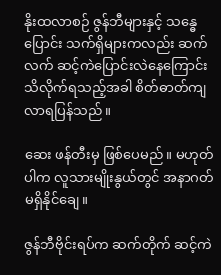နိုးထလာစဉ် ဇွန်ဘီများနှင့် သန္ဓေပြောင်း သက်ရှိများကလည်း ဆက်လက် ဆင့်ကဲပြောင်းလဲနေကြောင်း သိလိုက်ရသည့်အခါ စိတ်ဓာတ်ကျလာရပြန်သည်။

ဆေး ဖန်တီးမှ ဖြစ်ပေမည်။ မဟုတ်ပါက လူသားမျိုးနွယ်တွင် အနာဂတ် မရှိနိုင်ချေ။

ဇွန်ဘီဗိုင်းရပ်က ဆက်တိုက် ဆင့်ကဲ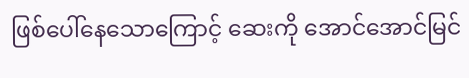ဖြစ်ပေါ်နေသောကြောင့် ဆေးကို အောင်အောင်မြင်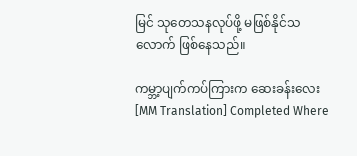မြင် သုတေသနလုပ်ဖို့ မဖြစ်နိုင်သလောက် ဖြစ်နေသည်။

ကမ္ဘာ့ပျက်ကပ်ကြားက ဆေးခန်းလေး [MM Translation] Completed Where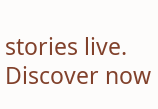stories live. Discover now